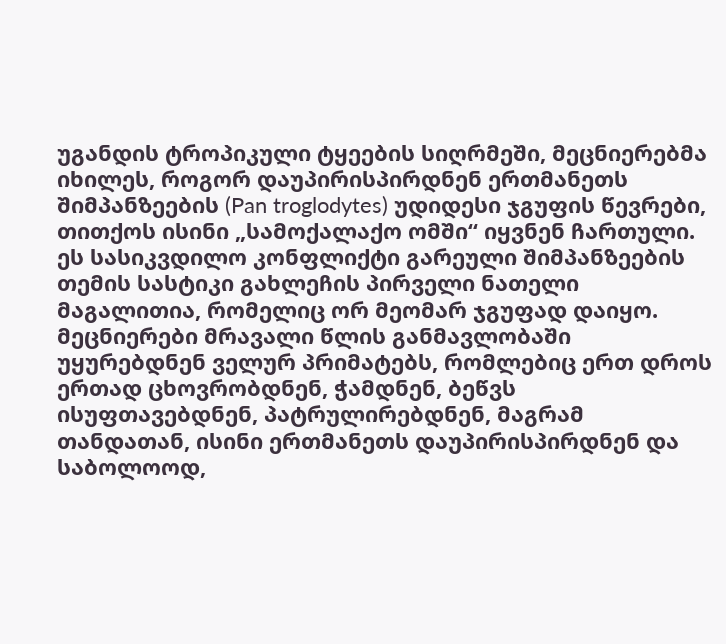უგანდის ტროპიკული ტყეების სიღრმეში, მეცნიერებმა იხილეს, როგორ დაუპირისპირდნენ ერთმანეთს შიმპანზეების (Pan troglodytes) უდიდესი ჯგუფის წევრები, თითქოს ისინი „სამოქალაქო ომში“ იყვნენ ჩართული.
ეს სასიკვდილო კონფლიქტი გარეული შიმპანზეების თემის სასტიკი გახლეჩის პირველი ნათელი მაგალითია, რომელიც ორ მეომარ ჯგუფად დაიყო.
მეცნიერები მრავალი წლის განმავლობაში უყურებდნენ ველურ პრიმატებს, რომლებიც ერთ დროს ერთად ცხოვრობდნენ, ჭამდნენ, ბეწვს ისუფთავებდნენ, პატრულირებდნენ, მაგრამ თანდათან, ისინი ერთმანეთს დაუპირისპირდნენ და საბოლოოდ,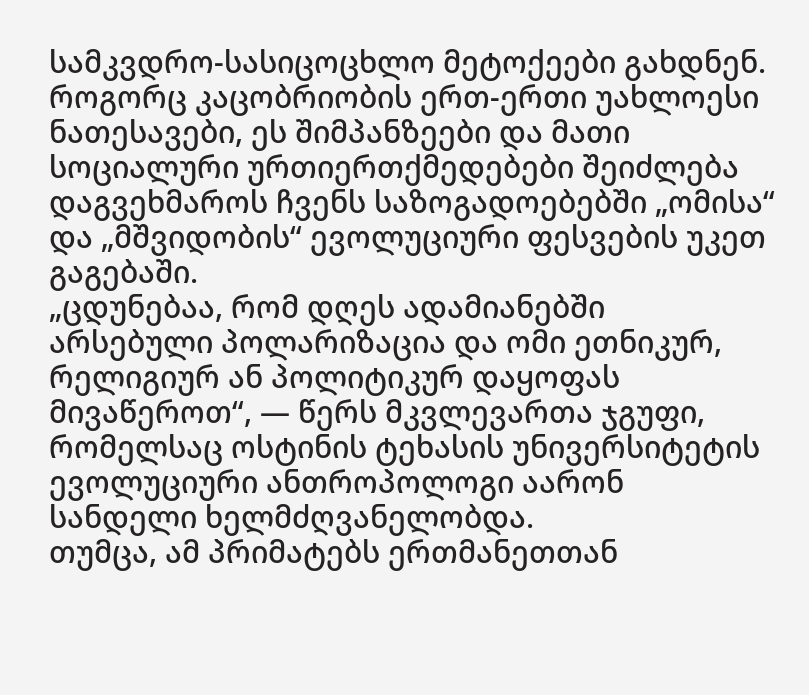სამკვდრო-სასიცოცხლო მეტოქეები გახდნენ.
როგორც კაცობრიობის ერთ-ერთი უახლოესი ნათესავები, ეს შიმპანზეები და მათი სოციალური ურთიერთქმედებები შეიძლება დაგვეხმაროს ჩვენს საზოგადოებებში „ომისა“ და „მშვიდობის“ ევოლუციური ფესვების უკეთ გაგებაში.
„ცდუნებაა, რომ დღეს ადამიანებში არსებული პოლარიზაცია და ომი ეთნიკურ, რელიგიურ ან პოლიტიკურ დაყოფას მივაწეროთ“, — წერს მკვლევართა ჯგუფი, რომელსაც ოსტინის ტეხასის უნივერსიტეტის ევოლუციური ანთროპოლოგი აარონ სანდელი ხელმძღვანელობდა.
თუმცა, ამ პრიმატებს ერთმანეთთან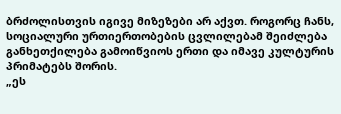ბრძოლისთვის იგივე მიზეზები არ აქვთ. როგორც ჩანს, სოციალური ურთიერთობების ცვლილებამ შეიძლება განხეთქილება გამოიწვიოს ერთი და იმავე კულტურის პრიმატებს შორის.
„ეს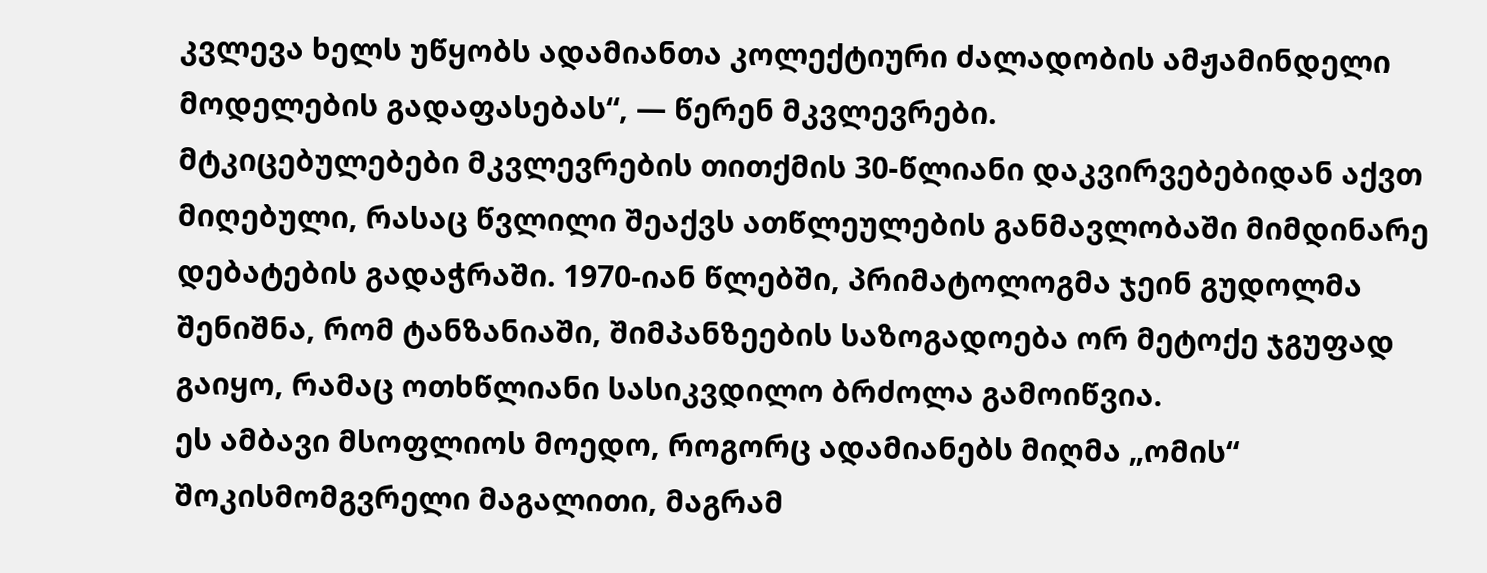კვლევა ხელს უწყობს ადამიანთა კოლექტიური ძალადობის ამჟამინდელი მოდელების გადაფასებას“, — წერენ მკვლევრები.
მტკიცებულებები მკვლევრების თითქმის 30-წლიანი დაკვირვებებიდან აქვთ მიღებული, რასაც წვლილი შეაქვს ათწლეულების განმავლობაში მიმდინარე დებატების გადაჭრაში. 1970-იან წლებში, პრიმატოლოგმა ჯეინ გუდოლმა შენიშნა, რომ ტანზანიაში, შიმპანზეების საზოგადოება ორ მეტოქე ჯგუფად გაიყო, რამაც ოთხწლიანი სასიკვდილო ბრძოლა გამოიწვია.
ეს ამბავი მსოფლიოს მოედო, როგორც ადამიანებს მიღმა „ომის“ შოკისმომგვრელი მაგალითი, მაგრამ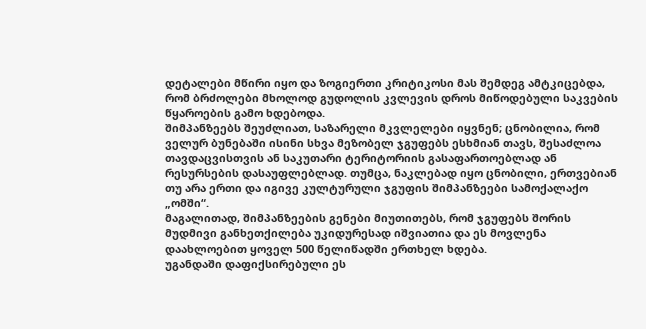დეტალები მწირი იყო და ზოგიერთი კრიტიკოსი მას შემდეგ ამტკიცებდა, რომ ბრძოლები მხოლოდ გუდოლის კვლევის დროს მიწოდებული საკვების წყაროების გამო ხდებოდა.
შიმპანზეებს შეუძლიათ, საზარელი მკვლელები იყვნენ; ცნობილია, რომ ველურ ბუნებაში ისინი სხვა მეზობელ ჯგუფებს ესხმიან თავს, შესაძლოა თავდაცვისთვის ან საკუთარი ტერიტორიის გასაფართოებლად ან რესურსების დასაუფლებლად. თუმცა, ნაკლებად იყო ცნობილი, ერთვებიან თუ არა ერთი და იგივე კულტურული ჯგუფის შიმპანზეები სამოქალაქო „ომში“.
მაგალითად, შიმპანზეების გენები მიუთითებს, რომ ჯგუფებს შორის მუდმივი განხეთქილება უკიდურესად იშვიათია და ეს მოვლენა დაახლოებით ყოველ 500 წელიწადში ერთხელ ხდება.
უგანდაში დაფიქსირებული ეს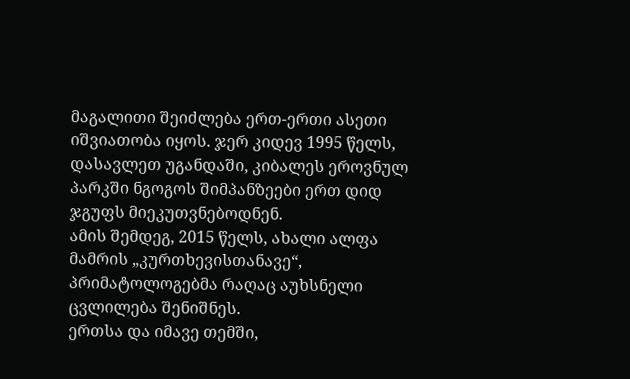მაგალითი შეიძლება ერთ-ერთი ასეთი იშვიათობა იყოს. ჯერ კიდევ 1995 წელს, დასავლეთ უგანდაში, კიბალეს ეროვნულ პარკში ნგოგოს შიმპანზეები ერთ დიდ ჯგუფს მიეკუთვნებოდნენ.
ამის შემდეგ, 2015 წელს, ახალი ალფა მამრის „კურთხევისთანავე“, პრიმატოლოგებმა რაღაც აუხსნელი ცვლილება შენიშნეს.
ერთსა და იმავე თემში,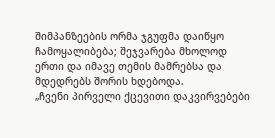შიმპანზეების ორმა ჯგუფმა დაიწყო ჩამოყალიბება; შეჯვარება მხოლოდ ერთი და იმავე თემის მამრებსა და მდედრებს შორის ხდებოდა.
„ჩვენი პირველი ქცევითი დაკვირვებები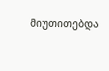მიუთითებდა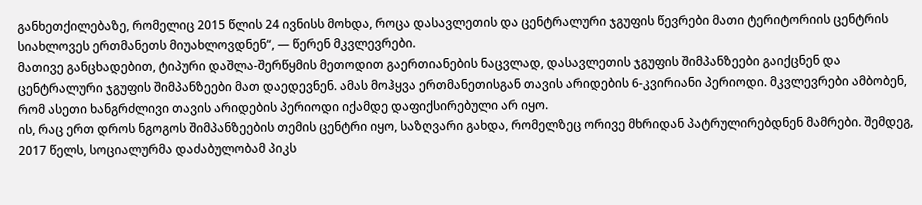განხეთქილებაზე, რომელიც 2015 წლის 24 ივნისს მოხდა, როცა დასავლეთის და ცენტრალური ჯგუფის წევრები მათი ტერიტორიის ცენტრის სიახლოვეს ერთმანეთს მიუახლოვდნენ“, — წერენ მკვლევრები.
მათივე განცხადებით, ტიპური დაშლა-შერწყმის მეთოდით გაერთიანების ნაცვლად, დასავლეთის ჯგუფის შიმპანზეები გაიქცნენ და ცენტრალური ჯგუფის შიმპანზეები მათ დაედევნენ. ამას მოჰყვა ერთმანეთისგან თავის არიდების 6-კვირიანი პერიოდი. მკვლევრები ამბობენ, რომ ასეთი ხანგრძლივი თავის არიდების პერიოდი იქამდე დაფიქსირებული არ იყო.
ის, რაც ერთ დროს ნგოგოს შიმპანზეების თემის ცენტრი იყო, საზღვარი გახდა, რომელზეც ორივე მხრიდან პატრულირებდნენ მამრები. შემდეგ, 2017 წელს, სოციალურმა დაძაბულობამ პიკს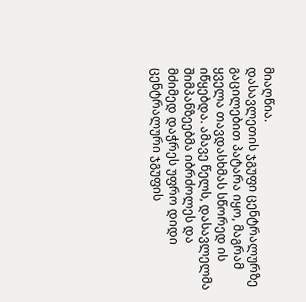მიაღწია.
დასავლეთის ჯგუფი ცენტრალურზე გაცილებით პატარა იყო, მაგრამ ყველა თავდასხმას სწორედ ის იწყებდა. ამავე წელს, დასავლელმა შიმპანზეებმა იბრძოლეს და მძიმედ დაჭრეს უფრო დიდი ცენტრალური ჯგუფის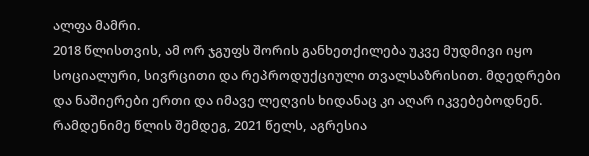ალფა მამრი.
2018 წლისთვის, ამ ორ ჯგუფს შორის განხეთქილება უკვე მუდმივი იყო სოციალური, სივრცითი და რეპროდუქციული თვალსაზრისით. მდედრები და ნაშიერები ერთი და იმავე ლეღვის ხიდანაც კი აღარ იკვებებოდნენ.
რამდენიმე წლის შემდეგ, 2021 წელს, აგრესია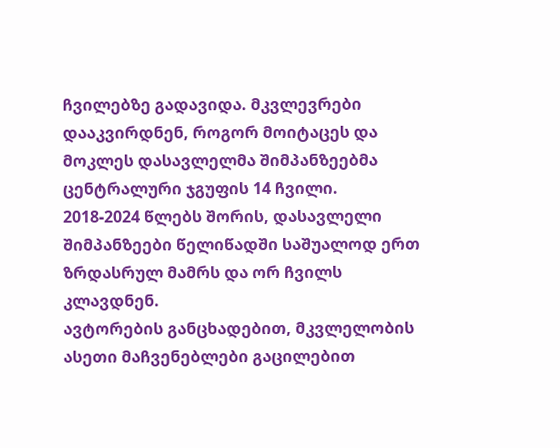ჩვილებზე გადავიდა. მკვლევრები დააკვირდნენ, როგორ მოიტაცეს და მოკლეს დასავლელმა შიმპანზეებმა ცენტრალური ჯგუფის 14 ჩვილი.
2018-2024 წლებს შორის, დასავლელი შიმპანზეები წელიწადში საშუალოდ ერთ ზრდასრულ მამრს და ორ ჩვილს კლავდნენ.
ავტორების განცხადებით, მკვლელობის ასეთი მაჩვენებლები გაცილებით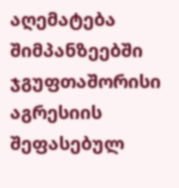აღემატება შიმპანზეებში ჯგუფთაშორისი აგრესიის შეფასებულ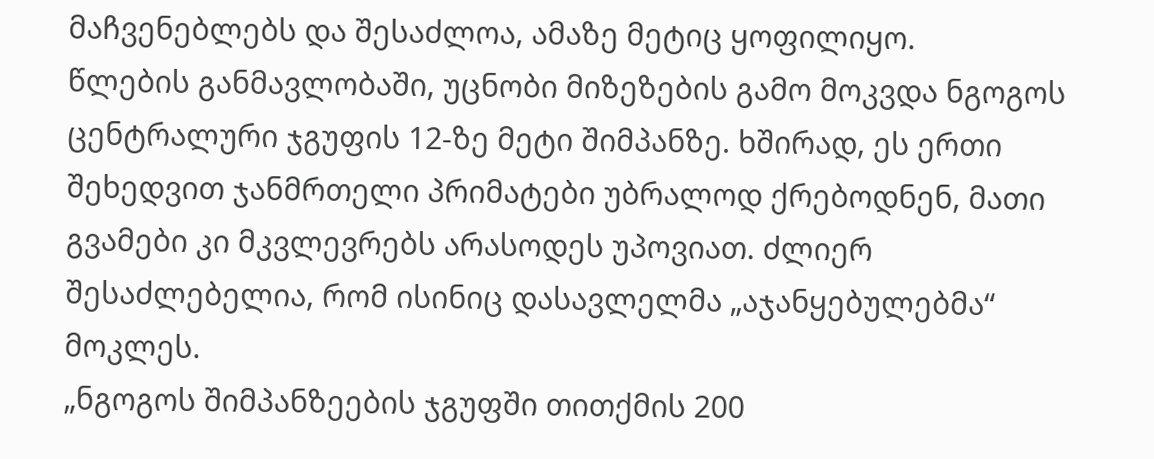მაჩვენებლებს და შესაძლოა, ამაზე მეტიც ყოფილიყო.
წლების განმავლობაში, უცნობი მიზეზების გამო მოკვდა ნგოგოს ცენტრალური ჯგუფის 12-ზე მეტი შიმპანზე. ხშირად, ეს ერთი შეხედვით ჯანმრთელი პრიმატები უბრალოდ ქრებოდნენ, მათი გვამები კი მკვლევრებს არასოდეს უპოვიათ. ძლიერ შესაძლებელია, რომ ისინიც დასავლელმა „აჯანყებულებმა“ მოკლეს.
„ნგოგოს შიმპანზეების ჯგუფში თითქმის 200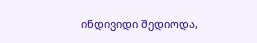ინდივიდი შედიოდა,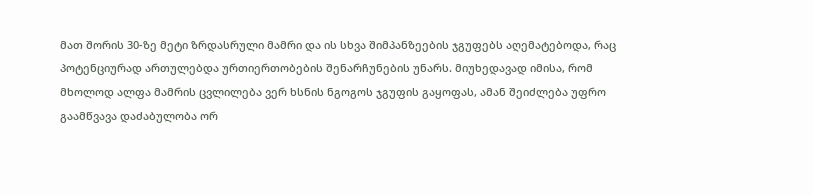მათ შორის 30-ზე მეტი ზრდასრული მამრი და ის სხვა შიმპანზეების ჯგუფებს აღემატებოდა, რაც პოტენციურად ართულებდა ურთიერთობების შენარჩუნების უნარს. მიუხედავად იმისა, რომ მხოლოდ ალფა მამრის ცვლილება ვერ ხსნის ნგოგოს ჯგუფის გაყოფას, ამან შეიძლება უფრო გაამწვავა დაძაბულობა ორ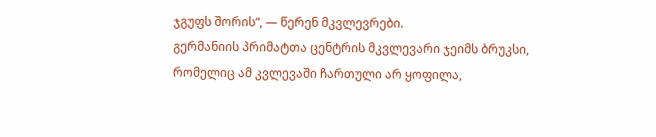ჯგუფს შორის“, — წერენ მკვლევრები.
გერმანიის პრიმატთა ცენტრის მკვლევარი ჯეიმს ბრუკსი, რომელიც ამ კვლევაში ჩართული არ ყოფილა,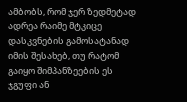ამბობს, რომ ჯერ ზედმეტად ადრეა რაიმე მტკიცე დასკვნების გამოსატანად იმის შესახებ, თუ რატომ გაიყო შიმპანზეების ეს ჯგუფი ან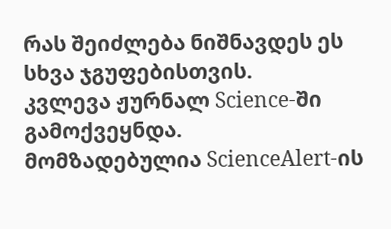რას შეიძლება ნიშნავდეს ეს სხვა ჯგუფებისთვის.
კვლევა ჟურნალ Science-ში გამოქვეყნდა.
მომზადებულია ScienceAlert-ის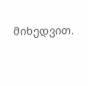მიხედვით.